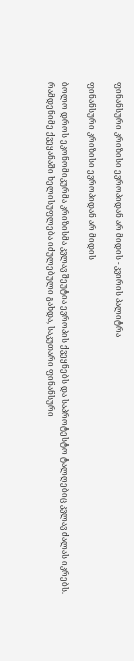ფინანსური კრიზისი ევროპიდან არ მიდის - კვირის პალიტრა

ფინანსური კრიზისი ევროპიდან არ მიდის

ბოლო დროს ეკონომიკურმა კრიზისმა კვლავ შეუტია ევროპის ქვეყნებს და საპროტესტო ტალღებიც კვლავ ძალას იკრებს. რამდენიმე ქვეყანაში ხელისუფლება იძულებული გახდა, საკუთარი ფინანსური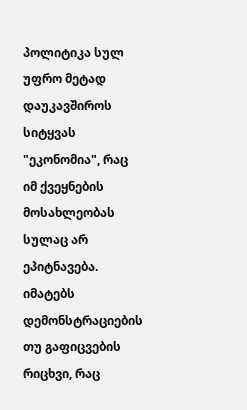პოლიტიკა სულ უფრო მეტად დაუკავშიროს სიტყვას "ეკონომია", რაც იმ ქვეყნების მოსახლეობას სულაც არ ეპიტნავება. იმატებს დემონსტრაციების თუ გაფიცვების რიცხვი, რაც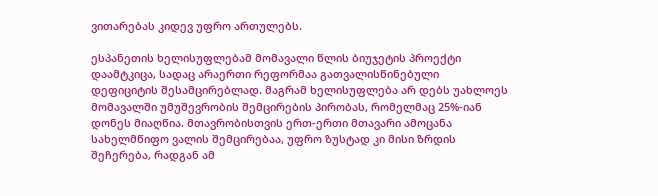ვითარებას კიდევ უფრო ართულებს.

ესპანეთის ხელისუფლებამ მომავალი წლის ბიუჯეტის პროექტი დაამტკიცა, სადაც არაერთი რეფორმაა გათვალისწინებული დეფიციტის შესამცირებლად. მაგრამ ხელისუფლება არ დებს უახლოეს მომავალში უმუშევრობის შემცირების პირობას, რომელმაც 25%-იან დონეს მიაღწია. მთავრობისთვის ერთ-ერთი მთავარი ამოცანა სახელმწიფო ვალის შემცირებაა, უფრო ზუსტად კი მისი ზრდის შეჩერება, რადგან ამ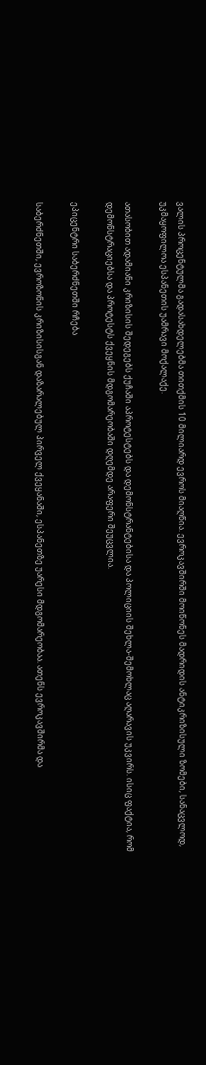ვალის პროცენტულმა გადასახდელებმა თითქმის 10 მილიარდ ევროს მიაღწია. ევროკავშირში მოიწონეს მადრიდის ანტიკრიზისული ზომები, სანაცვლოდ, უკმაყოფილოა ესპანეთის უამრავი მოქალაქე.

ათასობით ადამიანი კრიზისის შედეგებს ქუჩაში აპროტესტებს და დემონსტრანტებისა და პოლიციის შეხლა-შემოხლაც აღარავის უკვირს. ისიც ფაქტია, რომ დემონსტრაციებსა და პროტესტს ქვეყნის მდგომარეობაში დღემდე არაფერი შეუცვლია.

ეპიცენტრი საბერძნეთში რჩება

საბერძნეთში, ევროზონის კრიზისისგან დაზარალებულ პირველ ქვეყანაში, ესპანეთზე უარესი მდგომარეობაა. ათენს ევროკავშირმა და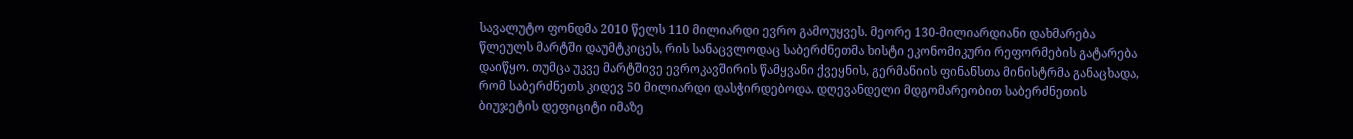სავალუტო ფონდმა 2010 წელს 110 მილიარდი ევრო გამოუყვეს. მეორე 130-მილიარდიანი დახმარება წლეულს მარტში დაუმტკიცეს, რის სანაცვლოდაც საბერძნეთმა ხისტი ეკონომიკური რეფორმების გატარება დაიწყო. თუმცა უკვე მარტშივე ევროკავშირის წამყვანი ქვეყნის, გერმანიის ფინანსთა მინისტრმა განაცხადა, რომ საბერძნეთს კიდევ 50 მილიარდი დასჭირდებოდა. დღევანდელი მდგომარეობით საბერძნეთის ბიუჯეტის დეფიციტი იმაზე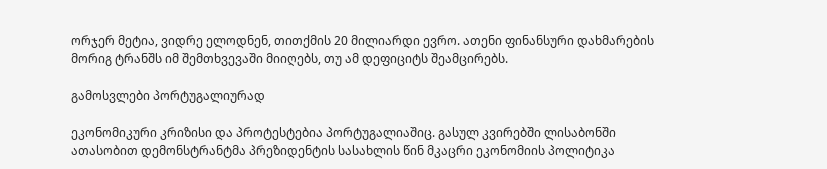ორჯერ მეტია, ვიდრე ელოდნენ, თითქმის 20 მილიარდი ევრო. ათენი ფინანსური დახმარების მორიგ ტრანშს იმ შემთხვევაში მიიღებს, თუ ამ დეფიციტს შეამცირებს.

გამოსვლები პორტუგალიურად

ეკონომიკური კრიზისი და პროტესტებია პორტუგალიაშიც. გასულ კვირებში ლისაბონში ათასობით დემონსტრანტმა პრეზიდენტის სასახლის წინ მკაცრი ეკონომიის პოლიტიკა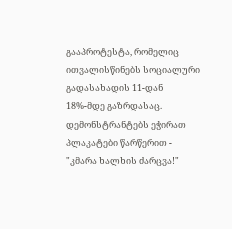გააპროტესტა, რომელიც ითვალისწინებს სოციალური გადასახადის 11-დან 18%-მდე გაზრდასაც. დემონსტრანტებს ეჭირათ პლაკატები წარწერით - "კმარა ხალხის ძარცვა!"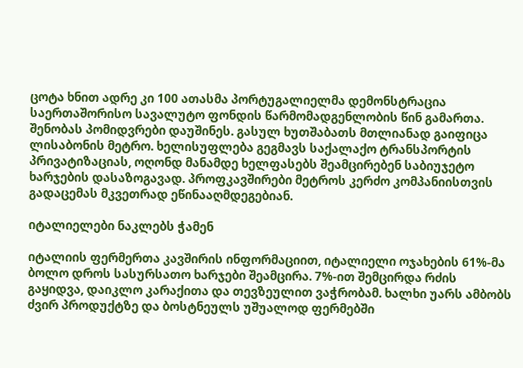ცოტა ხნით ადრე კი 100 ათასმა პორტუგალიელმა დემონსტრაცია საერთაშორისო სავალუტო ფონდის წარმომადგენლობის წინ გამართა. შენობას პომიდვრები დაუშინეს. გასულ ხუთშაბათს მთლიანად გაიფიცა ლისაბონის მეტრო. ხელისუფლება გეგმავს საქალაქო ტრანსპორტის პრივატიზაციას, ოღონდ მანამდე ხელფასებს შეამცირებენ საბიუჯეტო ხარჯების დასაზოგავად. პროფკავშირები მეტროს კერძო კომპანიისთვის გადაცემას მკვეთრად ეწინააღმდეგებიან.

იტალიელები ნაკლებს ჭამენ

იტალიის ფერმერთა კავშირის ინფორმაციით, იტალიელი ოჯახების 61%-მა ბოლო დროს სასურსათო ხარჯები შეამცირა. 7%-ით შემცირდა რძის გაყიდვა, დაიკლო კარაქითა და თევზეულით ვაჭრობამ. ხალხი უარს ამბობს ძვირ პროდუქტზე და ბოსტნეულს უშუალოდ ფერმებში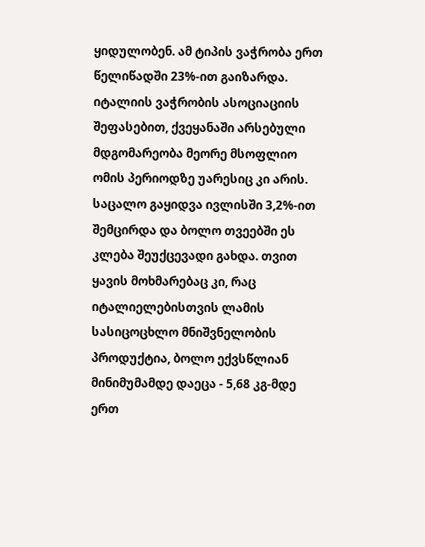ყიდულობენ. ამ ტიპის ვაჭრობა ერთ წელიწადში 23%-ით გაიზარდა. იტალიის ვაჭრობის ასოციაციის შეფასებით, ქვეყანაში არსებული მდგომარეობა მეორე მსოფლიო ომის პერიოდზე უარესიც კი არის. საცალო გაყიდვა ივლისში 3,2%-ით შემცირდა და ბოლო თვეებში ეს კლება შეუქცევადი გახდა. თვით ყავის მოხმარებაც კი, რაც იტალიელებისთვის ლამის სასიცოცხლო მნიშვნელობის პროდუქტია, ბოლო ექვსწლიან მინიმუმამდე დაეცა - 5,68 კგ-მდე ერთ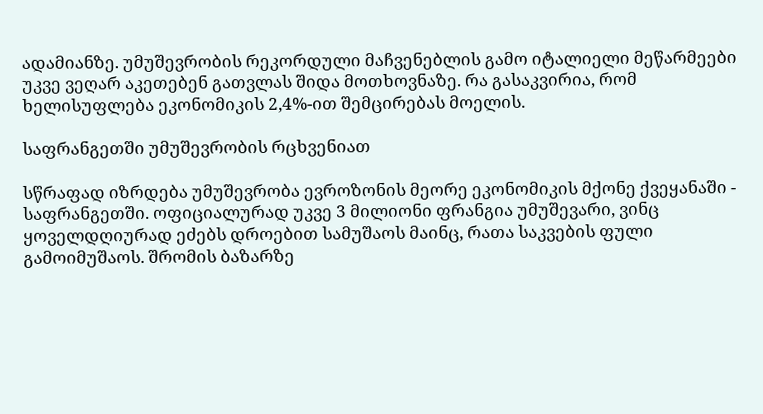ადამიანზე. უმუშევრობის რეკორდული მაჩვენებლის გამო იტალიელი მეწარმეები უკვე ვეღარ აკეთებენ გათვლას შიდა მოთხოვნაზე. რა გასაკვირია, რომ ხელისუფლება ეკონომიკის 2,4%-ით შემცირებას მოელის.

საფრანგეთში უმუშევრობის რცხვენიათ

სწრაფად იზრდება უმუშევრობა ევროზონის მეორე ეკონომიკის მქონე ქვეყანაში - საფრანგეთში. ოფიციალურად უკვე 3 მილიონი ფრანგია უმუშევარი, ვინც ყოველდღიურად ეძებს დროებით სამუშაოს მაინც, რათა საკვების ფული გამოიმუშაოს. შრომის ბაზარზე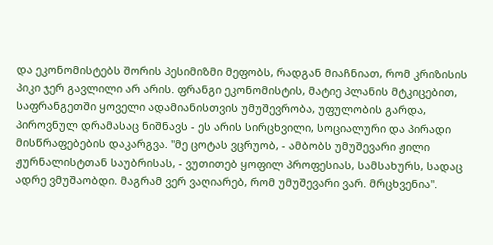და ეკონომისტებს შორის პესიმიზმი მეფობს, რადგან მიაჩნიათ, რომ კრიზისის პიკი ჯერ გავლილი არ არის. ფრანგი ეკონომისტის, მატიე პლანის მტკიცებით, საფრანგეთში ყოველი ადამიანისთვის უმუშევრობა, უფულობის გარდა, პიროვნულ დრამასაც ნიშნავს - ეს არის სირცხვილი, სოციალური და პირადი მისწრაფებების დაკარგვა. "მე ცოტას ვცრუობ, - ამბობს უმუშევარი ჟილი ჟურნალისტთან საუბრისას, - ვუთითებ ყოფილ პროფესიას, სამსახურს, სადაც ადრე ვმუშაობდი. მაგრამ ვერ ვაღიარებ, რომ უმუშევარი ვარ. მრცხვენია".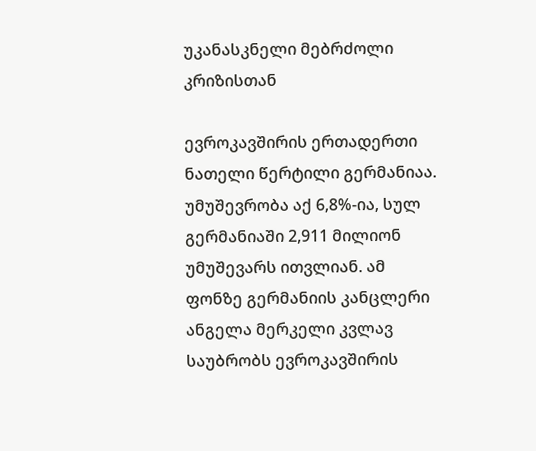უკანასკნელი მებრძოლი კრიზისთან

ევროკავშირის ერთადერთი ნათელი წერტილი გერმანიაა. უმუშევრობა აქ 6,8%-ია, სულ გერმანიაში 2,911 მილიონ უმუშევარს ითვლიან. ამ ფონზე გერმანიის კანცლერი ანგელა მერკელი კვლავ საუბრობს ევროკავშირის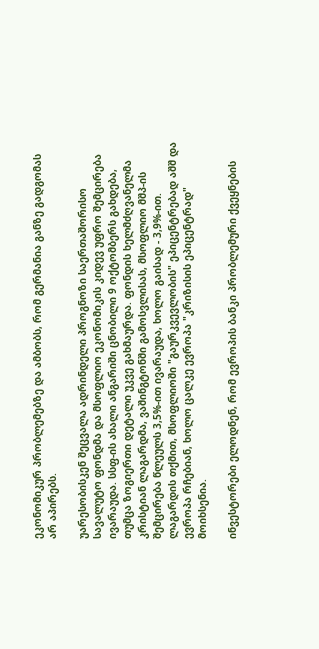ეკონომიკურ პრობლემებზე და ამბობს, რომ გერმანია განზე გადგომას არ აპირებს.

უარესობისკენ შეცვალა ადრინდელი პროგნოზი საერთაშორისო სავალუტო ფონდმა და მსოფლიო ეკონომიკის კიდევ უფრო შემცირება ივარაუდა. სსფ-ის ახალი ანგარიში ცნობილი 9 ოქტომბერს გახდება, თუმცა ზოგიერთი დეტალი უკვე გახმაურდა. ფონდის ხელმძღვანელმა კრისტიან ლაგარდმა, ვაშინგტონში გამოსვლისას, მსოფლიო მშპ-ის შემცირება წლეულს 3,5%-ით ივარაუდა, ხოლო გაისად - 3,9%-ით. ლაგარდის თქმით, მსოფლიოში "გაურკვევლობის" ეპიცენტრებად აშშ და ევროპა რჩებიან, ხოლო ცალკე ევროპა "კრიზისის ეპიცენტრად" მოიხსენია.

ინვესტორები ელოდნენ, რომ ევროპის ბანკი პრობლემური ქვეყნების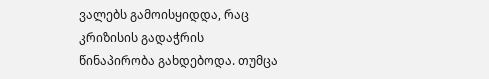ვალებს გამოისყიდდა, რაც კრიზისის გადაჭრის წინაპირობა გახდებოდა. თუმცა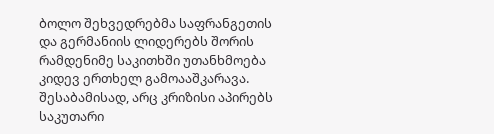ბოლო შეხვედრებმა საფრანგეთის და გერმანიის ლიდერებს შორის რამდენიმე საკითხში უთანხმოება კიდევ ერთხელ გამოააშკარავა. შესაბამისად, არც კრიზისი აპირებს საკუთარი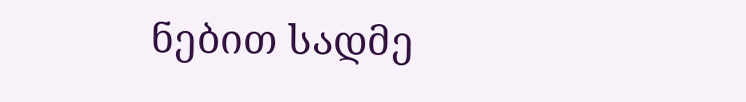ნებით სადმე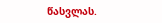წასვლას.